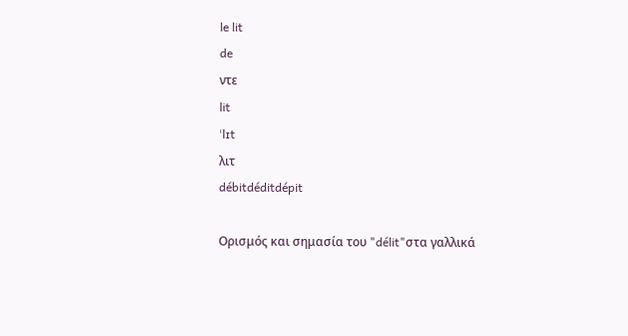le lit
de
ντε
lit
ˈlɪt
λιτ
débitdéditdépit

Ορισμός και σημασία του "délit"στα γαλλικά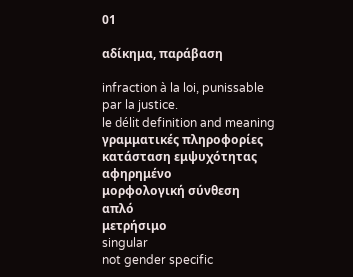01

αδίκημα, παράβαση

infraction à la loi, punissable par la justice.
le délit definition and meaning
γραμματικές πληροφορίες
κατάσταση εμψυχότητας
αφηρημένο
μορφολογική σύνθεση
απλό
μετρήσιμο
singular
not gender specific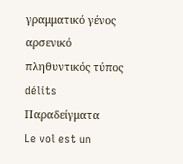γραμματικό γένος
αρσενικό
πληθυντικός τύπος
délits
Παραδείγματα
Le vol est un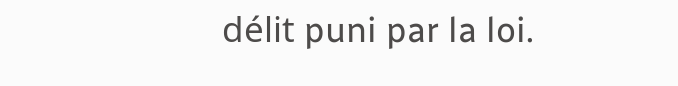délit puni par la loi.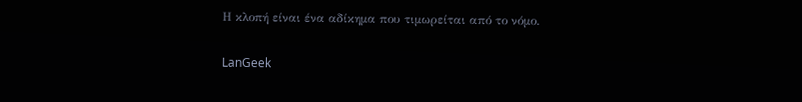Η κλοπή είναι ένα αδίκημα που τιμωρείται από το νόμο.

LanGeek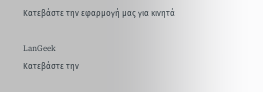Κατεβάστε την εφαρμογή μας για κινητά

LanGeek
Κατεβάστε την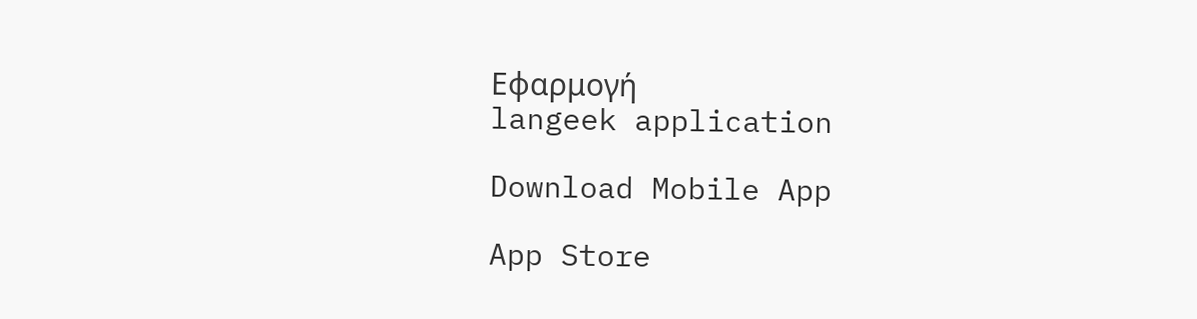Εφαρμογή
langeek application

Download Mobile App

App Store